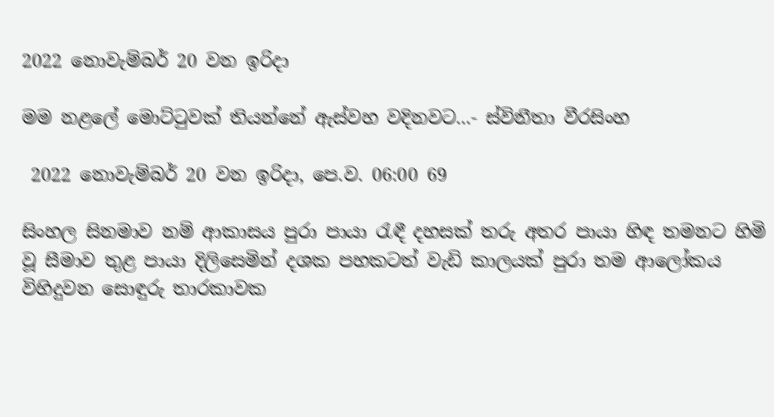2022 නොවැම්බර් 20 වන ඉරිදා

මම නළලේ මොට්ටුවක් තියන්නේ ඇස්වහ වදිනවට...- ස්විනීතා වීරසිංහ

 2022 නොවැම්බර් 20 වන ඉරිදා, පෙ.ව. 06:00 69

සිංහල සිනමාව නම් ආකාසය පුරා පායා රැඳී දහසක් තරු අතර පායා හිඳ තමනට හිමි වූ සීමාව තුළ පායා දිලිසෙමින් දශක පහකටත් වැඩි කාලයක් පුරා තම ආලෝකය විහිදුවන සොඳුරු තාරකාවක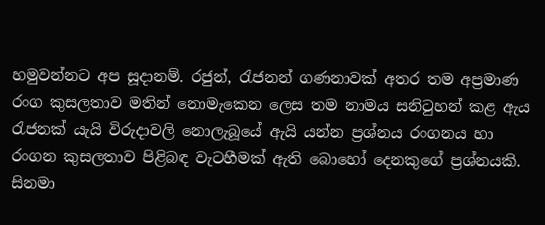හමුවන්නට අප සූදානම්. රජුන්, රැජනන් ගණනාවක් අතර තම අප්‍රමාණ රංග කුසලතාව මතින් නොමැකෙන ලෙස තම නාමය සනිටුහන් කළ ඇය රැජනක් යැයි විරුදාවලි නොලැබූයේ ඇයි යන්න ප්‍රශ්නය රංගනය හා රංගන කුසලතාව පිළිබඳ වැටහීමක් ඇති බොහෝ දෙනකුගේ ප්‍රශ්නයකි. සිනමා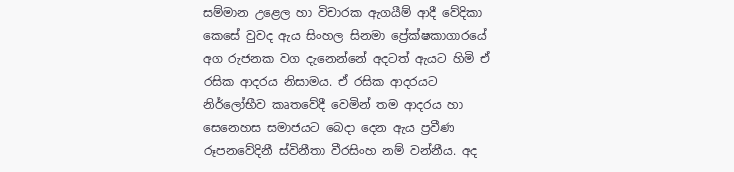සම්මාන උළෙල හා විචාරක ඇගයීම් ආදී වේදිකා කෙසේ වුවද ඇය සිංහල සිනමා ප්‍රේක්ෂකාගාරයේ අග රුජනක වග දැනෙන්නේ අදටත් ඇයට හිමි ඒ රසික ආදරය නිසාමය. ඒ රසික ආදරයට නිර්ලෝභීව කෘතවේදී වෙමින් තම ආදරය හා සෙනෙහස සමාජයට බෙදා දෙන ඇය ප්‍රවීණ රූපනවේදිනී ස්විනීතා වීරසිංහ නම් වන්නීය. අද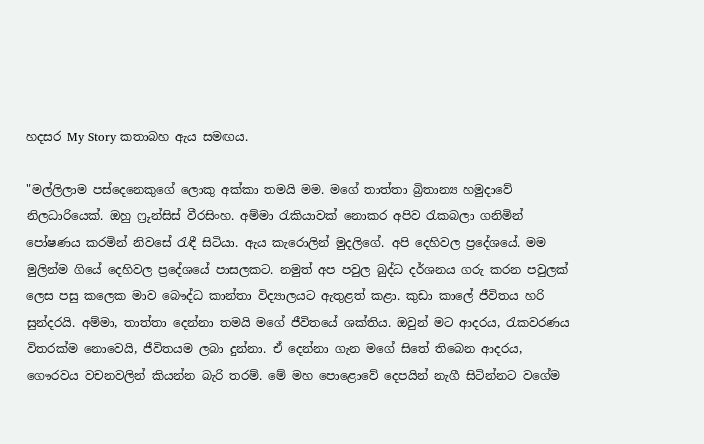හදසර My Story කතාබහ ඇය සමඟය.

"මල්ලිලාම පස්දෙනෙකුගේ ලොකු අක්කා තමයි මම. මගේ තාත්තා බ්‍රිතාන්‍ය හමුදාවේ නිලධාරියෙක්. ඔහු ෆ්‍රුන්සිස් වීරසිංහ. අම්මා රැකියාවක් නොකර අපිව රැකබලා ගනිමින් පෝෂණය කරමින් නිවසේ රැඳී සිටියා. ඇය කැරොලින් මුදලිගේ. අපි දෙහිවල ප්‍රදේශයේ. මම මුලින්ම ගියේ දෙහිවල ප්‍රදේශයේ පාසලකට. නමුත් අප පවුල බුද්ධ දර්ශනය ගරු කරන පවුලක් ලෙස පසු කලෙක මාව බෞද්ධ කාන්තා විද්‍යාලයට ඇතුළත් කළා. කුඩා කාලේ ජීවිතය හරි සුන්දරයි. අම්මා, තාත්තා දෙන්නා තමයි මගේ ජීවිතයේ ශක්තිය. ඔවුන් මට ආදරය, රැකවරණය විතරක්ම නොවෙයි, ජීවිතයම ලබා දුන්නා. ඒ දෙන්නා ගැන මගේ සිතේ තිබෙන ආදරය, ගෞරවය වචනවලින් කියන්න බැරි තරම්. මේ මහ පොළොවේ දෙපයින් නැගී සිටින්නට වගේම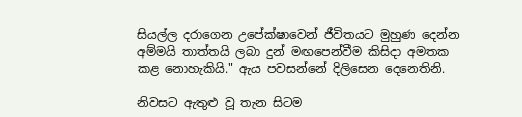සියල්ල දරාගෙන උපේක්ෂාවෙන් ජීවිතයට මුහුණ දෙන්න අම්මයි තාත්තයි ලබා දුන් මඟපෙන්වීම කිසිදා අමතක කළ නොහැකියි." ඇය පවසන්නේ දිලිසෙන දෙනෙතිනි.

නිවසට ඇතුළු වූ තැන සිටම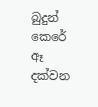බුදුන් කෙරේ ඈ දක්වන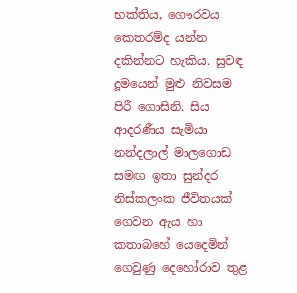භක්තිය, ගෞරවය කෙතරම්ද යන්න දකින්නට හැකිය. සුවඳ දූමයෙන් මුළු නිවසම පිරී ගොසිනි. සිය ආදරණීය සැමියා නන්දලාල් මාලගොඩ සමඟ ඉතා සුන්දර නිස්කලංක ජීවිතයක් ගෙවන ඇය හා කතාබහේ යෙදෙමින් ගෙවුණු දෙහෝරාව තුළ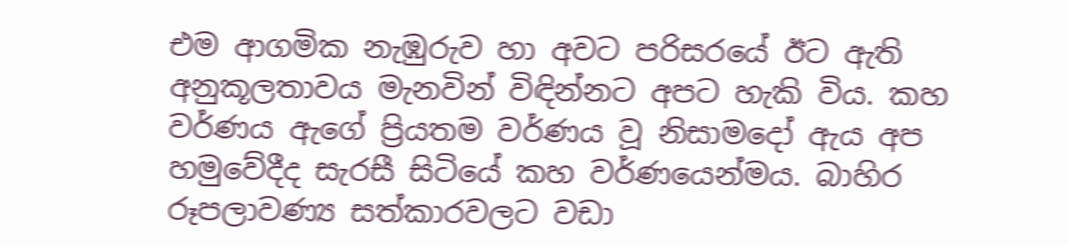එම ආගමික නැඹුරුව හා අවට පරිසරයේ ඊට ඇති අනුකූලතාවය මැනවින් විඳින්නට අපට හැකි විය. කහ වර්ණය ඇගේ ප්‍රියතම වර්ණය වූ නිසාමදෝ ඇය අප හමුවේදීද සැරසී සිටියේ කහ වර්ණයෙන්මය. බාහිර රූපලාවණ්‍ය සත්කාරවලට වඩා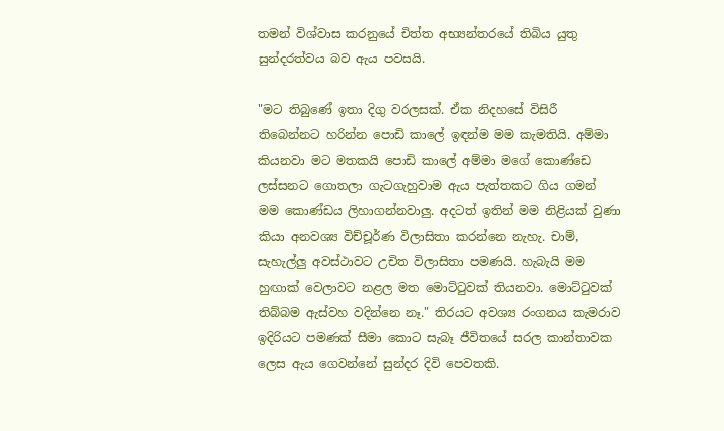තමන් විශ්වාස කරනුයේ චිත්ත අභ්‍යන්තරයේ තිබිය යුතු සුන්දරත්වය බව ඇය පවසයි.

"මට තිබුණේ ඉතා දිගු වරලසක්. ඒක නිදහසේ විසිරී තිබෙන්නට හරින්න පොඩි කාලේ ඉඳන්ම මම කැමතියි. අම්මා කියනවා මට මතකයි පොඩි කාලේ අම්මා මගේ කොණ්ඩෙ ලස්සනට ගොතලා ගැටගැහුවාම ඇය පැත්තකට ගිය ගමන් මම කොණ්ඩය ලිහාගන්නවාලු. අදටත් ඉතින් මම නිළියක් වුණා කියා අනවශ්‍ය විච්චූර්ණ විලාසිතා කරන්නෙ නැහැ. චාම්, සැහැල්ලු අවස්ථාවට උචිත විලාසිතා පමණයි. හැබැයි මම හුඟාක් වෙලාවට නළල මත මොට්ටුවක් තියනවා. මොට්ටුවක් තිබ්බම ඇස්වහ වදින්නෙ නෑ." තිරයට අවශ්‍ය රංගනය කැමරාව ඉදිරියට පමණක් සීමා කොට සැබෑ ජීවිතයේ සරල කාන්තාවක ලෙස ඇය ගෙවන්නේ සුන්දර දිවි පෙවතකි.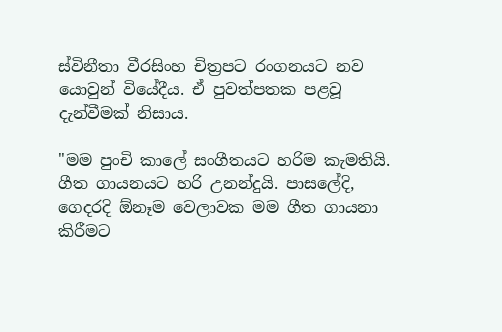ස්විනීතා වීරසිංහ චිත්‍රපට රංගනයට නව යොවුන් වියේදීය. ඒ පුවත්පතක පළවූ දැන්වීමක් නිසාය.

"මම පුංචි කාලේ සංගීතයට හරිම කැමතියි. ගීත ගායනයට හරි උනන්දුයි. පාසලේදි, ගෙදරදි ඕනෑම වෙලාවක මම ගීත ගායනා කිරීමට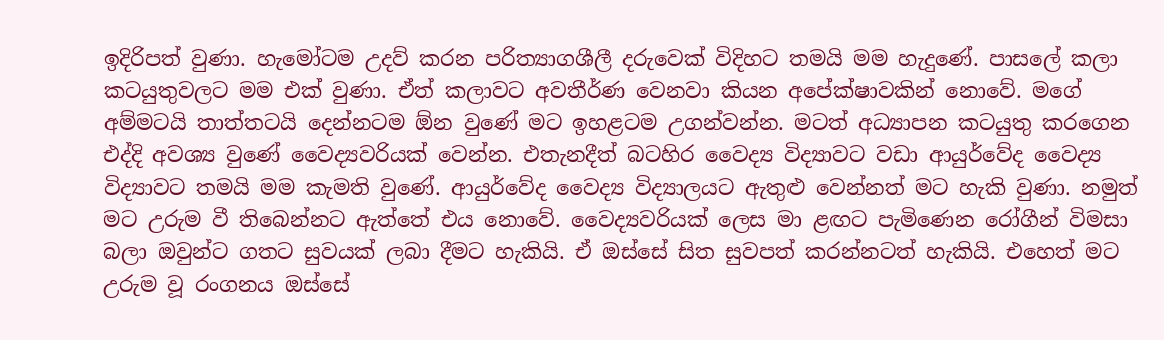ඉදිරිපත් වුණා. හැමෝටම උදව් කරන පරිත්‍යාගශීලී දරුවෙක් විදිහට තමයි මම හැදුණේ. පාසලේ කලා කටයුතුවලට මම එක් වුණා. ඒත් කලාවට අවතීර්ණ වෙනවා කියන අපේක්ෂාවකින් නොවේ. මගේ අම්මටයි තාත්තටයි දෙන්නටම ඕන වුණේ මට ඉහළටම උගන්වන්න. මටත් අධ්‍යාපන කටයුතු කරගෙන එද්දි අවශ්‍ය වුණේ වෛද්‍යවරියක් වෙන්න. එතැනදීත් බටහිර වෛද්‍ය විද්‍යාවට වඩා ආයුර්වේද වෛද්‍ය විද්‍යාවට තමයි මම කැමති වුණේ. ආයුර්වේද වෛද්‍ය විද්‍යාලයට ඇතුළු වෙන්නත් මට හැකි වුණා. නමුත් මට උරුම වී තිබෙන්නට ඇත්තේ එය නොවේ. වෛද්‍යවරියක් ලෙස මා ළඟට පැමිණෙන රෝගීන් විමසා බලා ඔවුන්ට ගතට සුවයක් ලබා දීමට හැකියි. ඒ ඔස්සේ සිත සුවපත් කරන්නටත් හැකියි. එහෙත් මට උරුම වූ රංගනය ඔස්සේ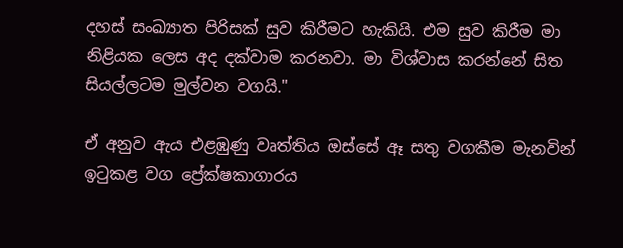දහස් සංඛ්‍යාත පිරිසක් සුව කිරීමට හැකියි. එම සුව කිරීම මා නිළියක ලෙස අද දක්වාම කරනවා. මා විශ්වාස කරන්නේ සිත සියල්ලටම මුල්වන වගයි."

ඒ අනුව ඇය එළඹුණු වෘත්තිය ඔස්සේ ඈ සතු වගකීම මැනවින් ඉටුකළ වග ප්‍රේක්ෂකාගාරය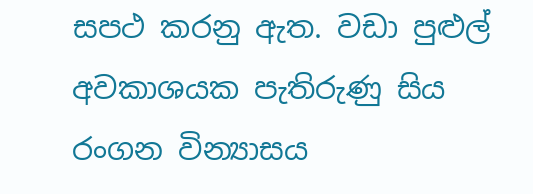සපථ කරනු ඇත. වඩා පුළුල් අවකාශයක පැතිරුණු සිය රංගන වින්‍යාසය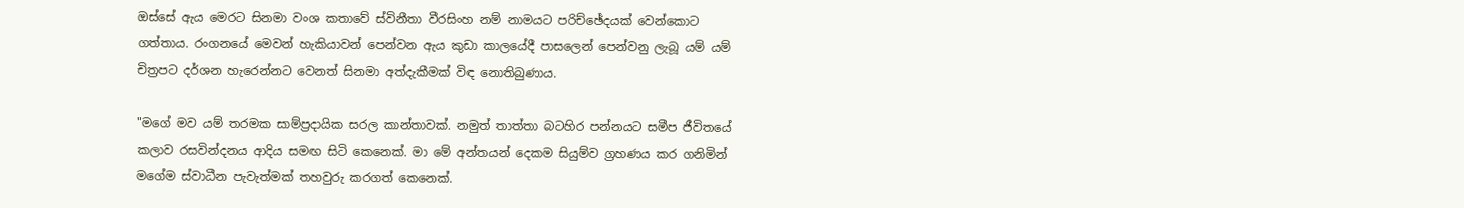ඔස්සේ ඇය මෙරට සිනමා වංශ කතාවේ ස්විනීතා වීරසිංහ නම් නාමයට පරිච්ඡේදයක් වෙන්කොට ගත්තාය. රංගනයේ මෙවන් හැකියාවන් පෙන්වන ඇය කුඩා කාලයේදී පාසලෙන් පෙන්වනු ලැබූ යම් යම් චිත්‍රපට දර්ශන හැරෙන්නට වෙනත් සිනමා අත්දැකීමක් විඳ නොතිබුණාය.

"මගේ මව යම් තරමක සාම්ප්‍රදායික සරල කාන්තාවක්. නමුත් තාත්තා බටහිර පන්නයට සමීප ජීවිතයේ කලාව රසවින්දනය ආදිය සමඟ සිටි කෙනෙක්. මා මේ අන්තයන් දෙකම සියුම්ව ග්‍රහණය කර ගනිමින් මගේම ස්වාධීන පැවැත්මක් තහවුරු කරගත් කෙනෙක්.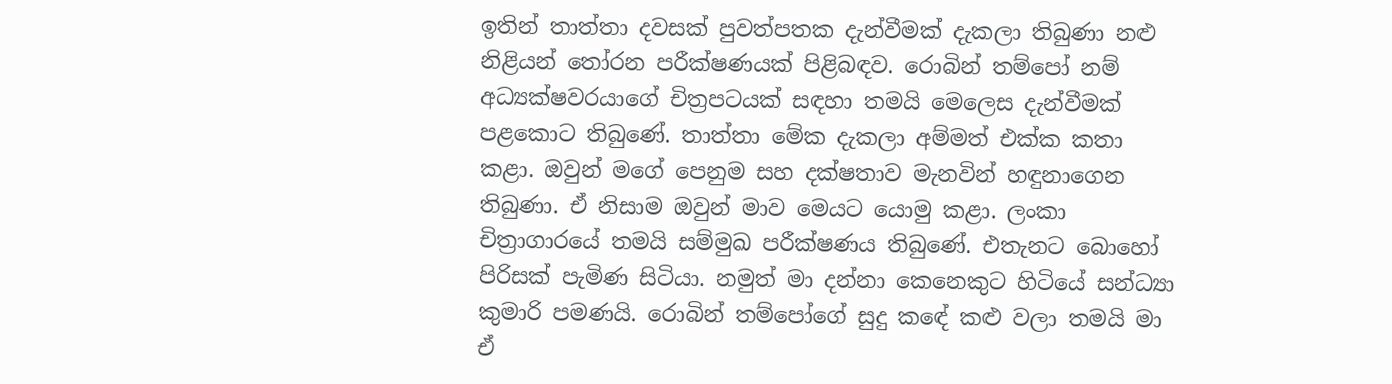ඉතින් තාත්තා දවසක් පුවත්පතක දැන්වීමක් දැකලා තිබුණා නළු නිළියන් තෝරන පරීක්ෂණයක් පිළිබඳව. රොබින් තම්පෝ නම් අධ්‍යක්ෂවරයාගේ චිත්‍රපටයක් සඳහා තමයි මෙලෙස දැන්වීමක් පළකොට තිබුණේ. තාත්තා මේක දැකලා අම්මත් එක්ක කතා කළා. ඔවුන් මගේ පෙනුම සහ දක්ෂතාව මැනවින් හඳුනාගෙන තිබුණා. ඒ නිසාම ඔවුන් මාව මෙයට යොමු කළා. ලංකා චිත්‍රාගාරයේ තමයි සම්මුඛ පරීක්ෂණය තිබුණේ. එතැනට බොහෝ පිරිසක් පැමිණ සිටියා. නමුත් මා දන්නා කෙනෙකුට හිටියේ සන්ධ්‍යා කුමාරි පමණයි. රොබින් තම්පෝගේ සුදු කඳේ කළු වලා තමයි මා ඒ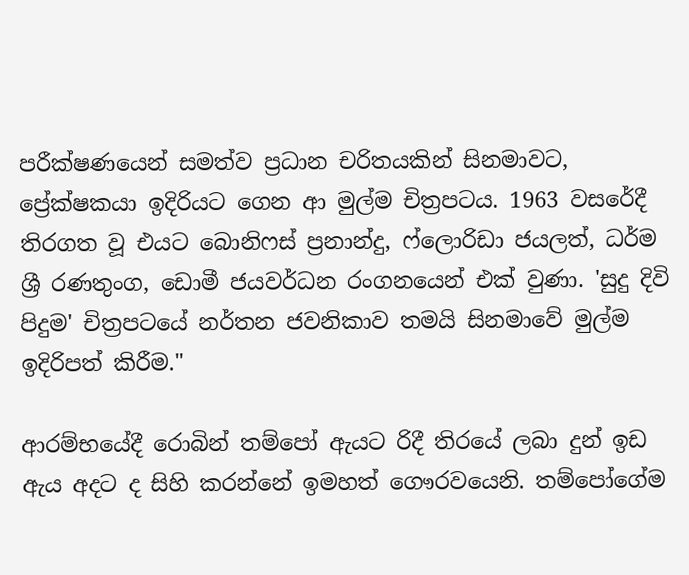පරීක්ෂණයෙන් සමත්ව ප්‍රධාන චරිතයකින් සිනමාවට, ප්‍රේක්ෂකයා ඉදිරියට ගෙන ආ මුල්ම චිත්‍රපටය. 1963 වසරේදී තිරගත වූ එයට බොනිෆස් ප්‍රනාන්දු, ෆ්ලොරිඩා ජයලත්, ධර්ම ශ්‍රී රණතුංග, ඩොමී ජයවර්ධන රංගනයෙන් එක් වුණා. 'සුදු දිවි පිදුම' චිත්‍රපටයේ නර්තන ජවනිකාව තමයි සිනමාවේ මුල්ම ඉදිරිපත් කිරීම."

ආරම්භයේදී රොබින් තම්පෝ ඇයට රිදී තිරයේ ලබා දුන් ඉඩ ඇය අදට ද සිහි කරන්නේ ඉමහත් ගෞරවයෙනි. තම්පෝගේම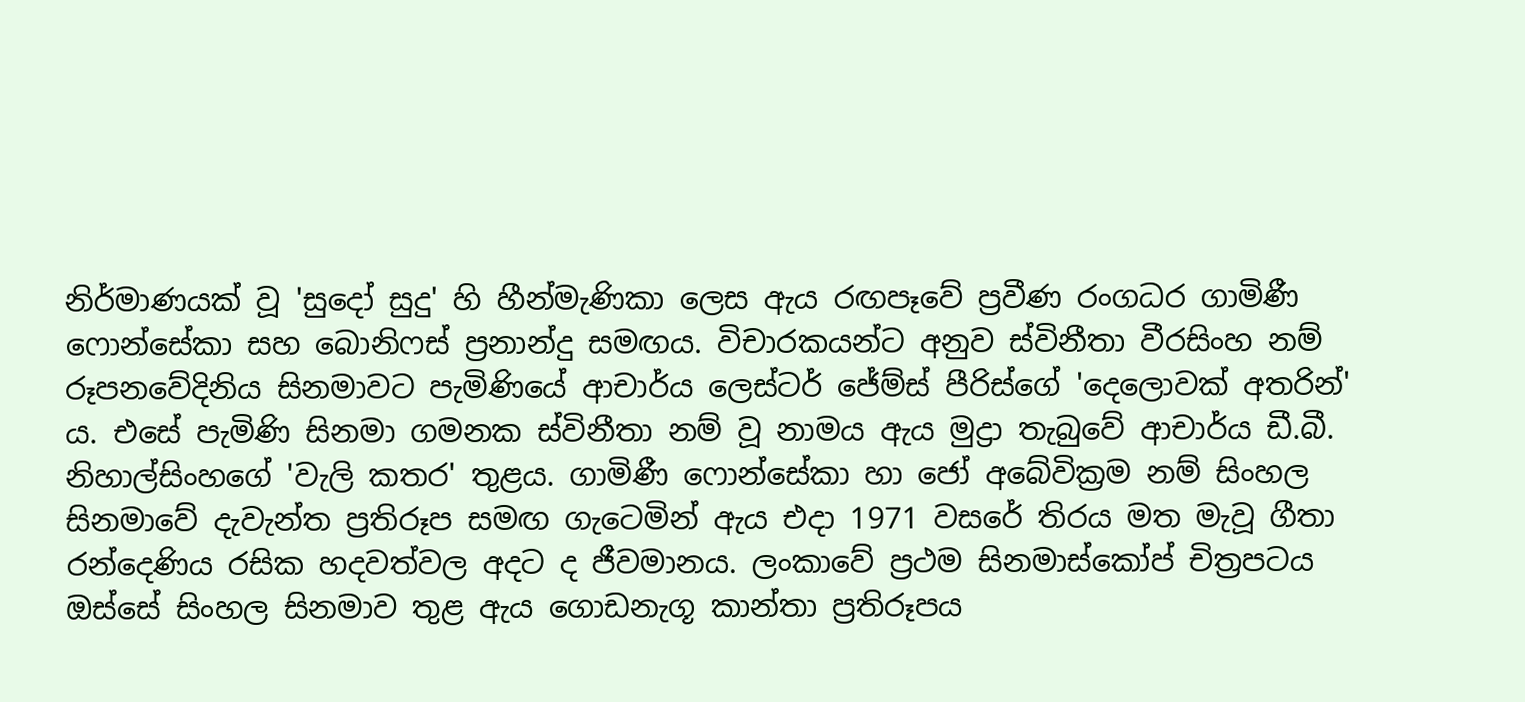නිර්මාණයක් වූ 'සුදෝ සුදු' හි හීන්මැණිකා ලෙස ඇය රඟපෑවේ ප්‍රවීණ රංගධර ගාමිණී ෆොන්සේකා සහ බොනිෆස් ප්‍රනාන්දු සමඟය. විචාරකයන්ට අනුව ස්විනීතා වීරසිංහ නම් රූපනවේදිනිය සිනමාවට පැමිණියේ ආචාර්ය ලෙස්ටර් ජේම්ස් පීරිස්ගේ 'දෙලොවක් අතරින්' ය. එසේ පැමිණි සිනමා ගමනක ස්විනීතා නම් වූ නාමය ඇය මුද්‍රා තැබුවේ ආචාර්ය ඩී.බී. නිහාල්සිංහගේ 'වැලි කතර' තුළය. ගාමිණී ෆොන්සේකා හා ජෝ අබේවික්‍රම නම් සිංහල සිනමාවේ දැවැන්ත ප්‍රතිරූප සමඟ ගැටෙමින් ඇය එදා 1971 වසරේ තිරය මත මැවූ ගීතා රන්දෙණිය රසික හදවත්වල අදට ද ජීවමානය. ලංකාවේ ප්‍රථම සිනමාස්කෝප් චිත්‍රපටය ඔස්සේ සිංහල සිනමාව තුළ ඇය ගොඩනැගූ කාන්තා ප්‍රතිරූපය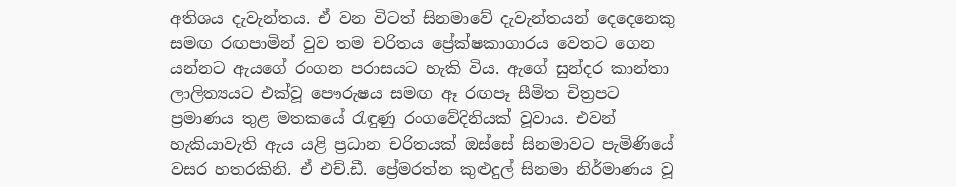අතිශය දැවැන්තය. ඒ වන විටත් සිනමාවේ දැවැන්තයන් දෙදෙනෙකු සමඟ රඟපාමින් වුව තම චරිතය ප්‍රේක්ෂකාගාරය වෙතට ගෙන යන්නට ඇයගේ රංගන පරාසයට හැකි විය. ඇගේ සුන්දර කාන්තා ලාලිත්‍යයට එක්වූ පෞරුෂය සමඟ ඈ රඟපෑ සීමිත චිත්‍රපට ප්‍රමාණය තුළ මතකයේ රැඳුණු රංගවේදිනියක් වූවාය. එවන් හැකියාවැති ඇය යළි ප්‍රධාන චරිතයක් ඔස්සේ සිනමාවට පැමිණියේ වසර හතරකිනි. ඒ එච්.ඩී. ප්‍රේමරත්න කුළුදුල් සිනමා නිර්මාණය වූ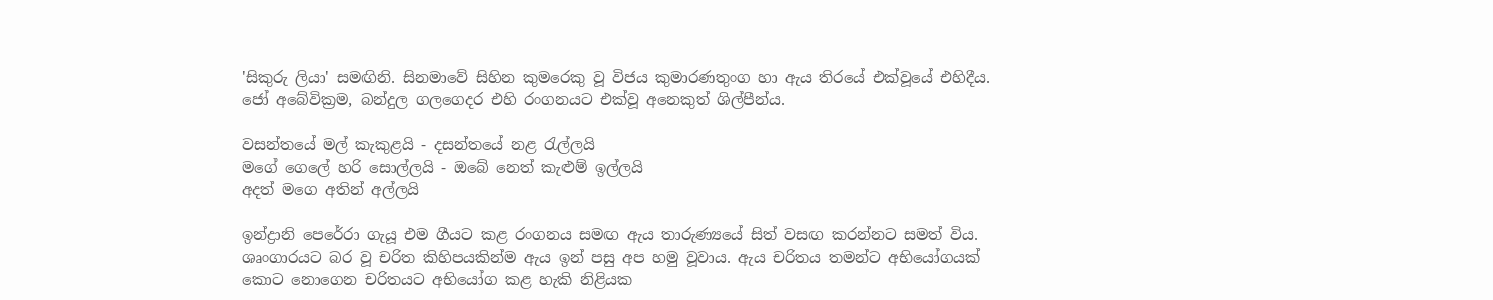'සිකුරු ලියා' සමඟිනි. සිනමාවේ සිහින කුමරෙකු වූ විජය කුමාරණතුංග හා ඇය තිරයේ එක්වූයේ එහිදීය. ජෝ අබේවික්‍රම, බන්දුල ගලගෙදර එහි රංගනයට එක්වූ අනෙකුත් ශිල්පීන්ය.

වසන්තයේ මල් කැකුළයි - දසන්තයේ නළ රැල්ලයි
මගේ ගෙලේ හරි සොල්ලයි - ඔබේ නෙත් කැළුම් ඉල්ලයි
අදත් මගෙ අතින් අල්ලයි

ඉන්ද්‍රානි පෙරේරා ගැයූ එම ගීයට කළ රංගනය සමඟ ඇය තාරුණ්‍යයේ සිත් වසඟ කරන්නට සමත් විය. ශෘංගාරයට බර වූ චරිත කිහිපයකින්ම ඇය ඉන් පසු අප හමු වූවාය. ඇය චරිතය තමන්ට අභියෝගයක් කොට නොගෙන චරිතයට අභියෝග කළ හැකි නිළියක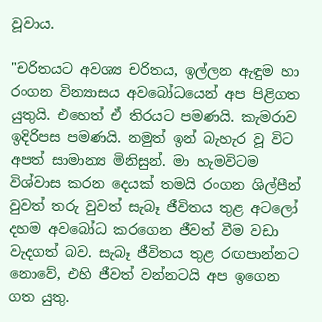වූවාය.

"චරිතයට අවශ්‍ය චරිතය, ඉල්ලන ඇඳුම හා රංගන වින්‍යාසය අවබෝධයෙන් අප පිළිගත යුතුයි. එහෙත් ඒ තිරයට පමණයි. කැමරාව ඉදිරිපස පමණයි. නමුත් ඉන් බැහැර වූ විට අපත් සාමාන්‍ය මිනිසුන්. මා හැමවිටම විශ්වාස කරන දෙයක් තමයි රංගන ශිල්පීන් වුවත් තරු වුවත් සැබෑ ජීවිතය තුළ අටලෝ දහම අවබෝධ කරගෙන ජීවත් වීම වඩා වැදගත් බව. සැබෑ ජීවිතය තුළ රඟපාන්නට නොවේ, එහි ජීවත් වන්නටයි අප ඉගෙන ගත යුතු.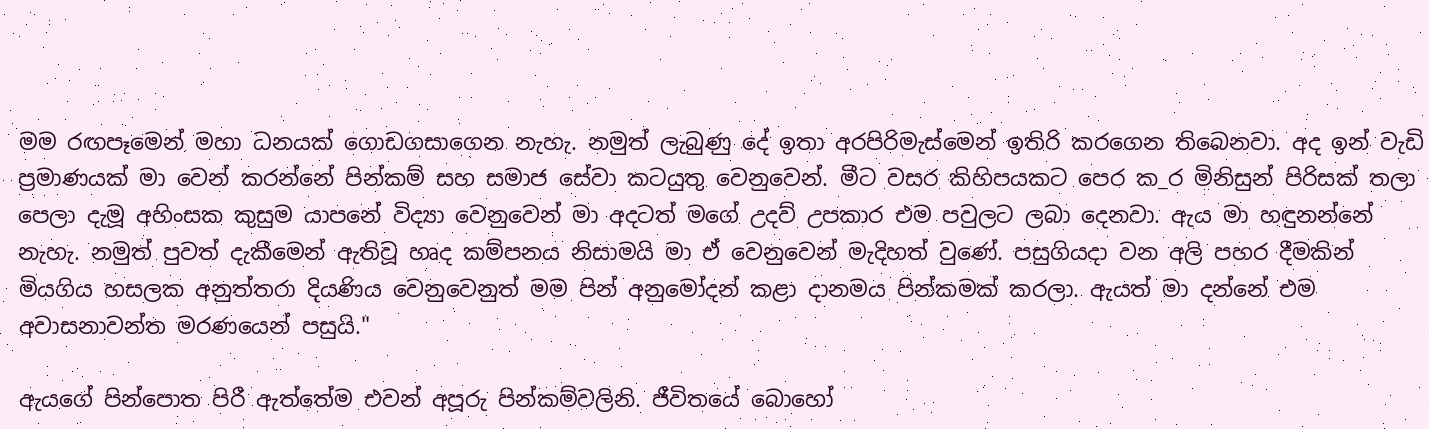මම රඟපෑමෙන් මහා ධනයක් ගොඩගසාගෙන නැහැ. නමුත් ලැබුණු දේ ඉතා අරපිරිමැස්මෙන් ඉතිරි කරගෙන තිබෙනවා. අද ඉන් වැඩි ප්‍රමාණයක් මා වෙන් කරන්නේ පින්කම් සහ සමාජ සේවා කටයුතු වෙනුවෙන්. මීට වසර කිහිපයකට පෙර ක_ර මිනිසුන් පිරිසක් තලා පෙලා දැමූ අහිංසක කුසුම යාපනේ විද්‍යා වෙනුවෙන් මා අදටත් මගේ උදව් උපකාර එම පවුලට ලබා දෙනවා. ඇය මා හඳුනන්නේ නැහැ. නමුත් පුවත් දැකීමෙන් ඇතිවූ හෘද කම්පනය නිසාමයි මා ඒ වෙනුවෙන් මැදිහත් වුණේ. පසුගියදා වන අලි පහර දීමකින් මියගිය හසලක අනුත්තරා දියණිය වෙනුවෙනුත් මම පින් අනුමෝදන් කළා දානමය පින්කමක් කරලා. ඇයත් මා දන්නේ එම අවාසනාවන්ත මරණයෙන් පසුයි."

ඇයගේ පින්පොත පිරී ඇත්තේම එවන් අපූරු පින්කම්වලිනි. ජීවිතයේ බොහෝ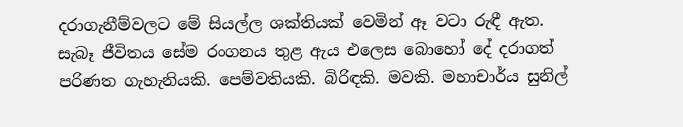දරාගැනීම්වලට මේ සියල්ල ශක්තියක් වෙමින් ඈ වටා රුඳී ඇත. සැබෑ ජීවිතය සේම රංගනය තුළ ඇය එලෙස බොහෝ දේ දරාගත් පරිණත ගැහැනියකි. පෙම්වතියකි. බිරිඳකි. මවකි. මහාචාර්ය සුනිල්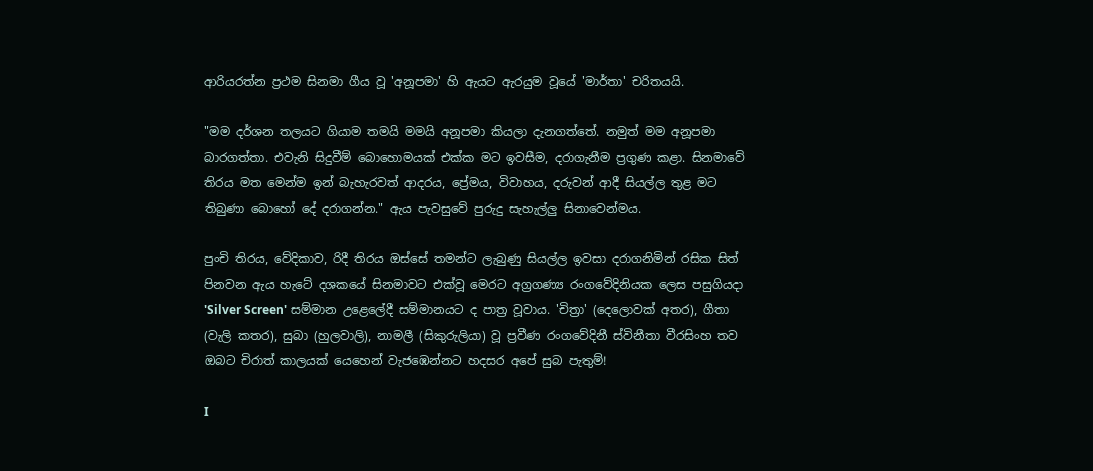ආරියරත්න ප්‍රථම සිනමා ගීය වූ 'අනූපමා' හි ඇයට ඇරයුම වූයේ 'මාර්තා' චරිතයයි.

"මම දර්ශන තලයට ගියාම තමයි මමයි අනූපමා කියලා දැනගත්තේ. නමුත් මම අනූපමා බාරගත්තා. එවැනි සිදුවීම් බොහොමයක් එක්ක මට ඉවසීම, දරාගැනීම ප්‍රගුණ කළා. සිනමාවේ තිරය මත මෙන්ම ඉන් බැහැරවත් ආදරය, ප්‍රේමය, විවාහය, දරුවන් ආදී සියල්ල තුළ මට තිබුණා බොහෝ දේ දරාගන්න." ඇය පැවසුවේ පුරුදු සැහැල්ලු සිනාවෙන්මය.

පුංචි තිරය, වේදිකාව, රිදී තිරය ඔස්සේ තමන්ට ලැබුණු සියල්ල ඉවසා දරාගනිමින් රසික සිත් පිනවන ඇය හැටේ දශකයේ සිනමාවට එක්වූ මෙරට අග්‍රගණ්‍ය රංගවේදිනියක ලෙස පසුගියදා 'Silver Screen' සම්මාන උළෙලේදී සම්මානයට ද පාත්‍ර වූවාය. 'චිත්‍රා' (දෙලොවක් අතර), ගීතා (වැලි කතර), සුබා (හුලවාලි), නාමලී (සිකුරුලියා) වූ ප්‍රවීණ රංගවේදිනී ස්විනීතා වීරසිංහ තව ඔබට චිරාත් කාලයක් යෙහෙන් වැජඹෙන්නට හදසර අපේ සුබ පැතුම්!

I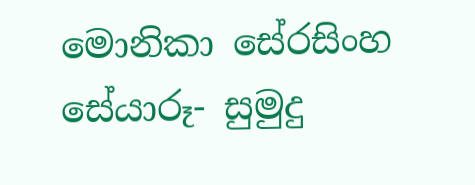මොනිකා සේරසිංහ
සේයාරූ- සුමුදු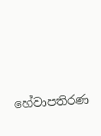හේවාපතිරණ